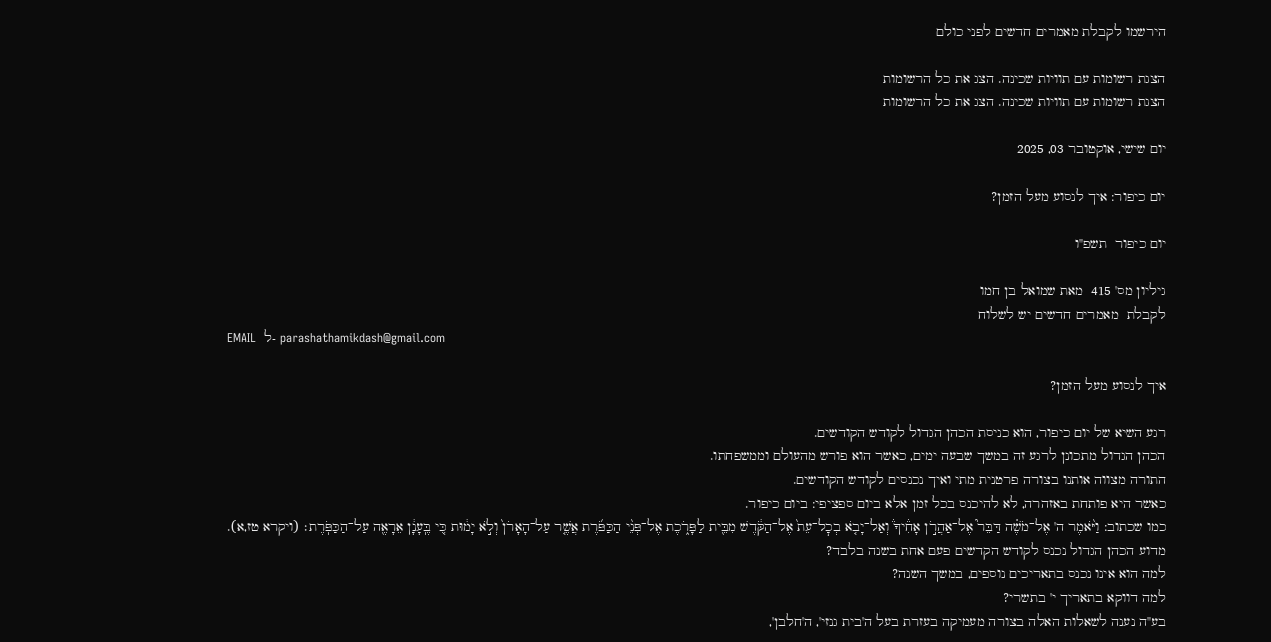הירשמו לקבלת מאמרים חדשים לפני כולם

הצגת רשומות עם תוויות שכינה. הצג את כל הרשומות
הצגת רשומות עם תוויות שכינה. הצג את כל הרשומות

יום שישי, אוקטובר 03, 2025

יום כיפור: איך לנסוע מעל הזמן?

יום כיפור  תשפ"ו

גיליון מס' 415  מאת שמואל בן חמו
לקבלת  מאמרים חדשים יש לשלוח
EMAIL  ל- parashathamikdash@gmail.com

איך לנסוע מעל הזמן?

רגע השיא של יום כיפור, הוא כניסת הכהן הגדול לקודש הקודשים.
הכהן הגדול מתכונן לרגע זה במשך שבעה ימים, כאשר הוא פורש מהעולם וממשפחתו.
התורה מצווה אותנו בצורה פרטנית מתי ואיך נכנסים לקודש הקודשים.
כאשר היא פותחת באזהרה, לא להיכנס בכל זמן אלא ביום ספציפי: ביום כיפור.
כמו שכתוב: וַיֹּ֨אמֶר ה' אֶל־מֹשֶׁ֗ה דַּבֵּר֮ אֶל־אַהֲרֹ֣ן אָחִ֒יךָ֒ וְאַל־יָבֹ֤א בְכׇל־עֵת֙ אֶל־הַקֹּ֔דֶשׁ מִבֵּ֖ית לַפָּרֹ֑כֶת אֶל־פְּנֵ֨י הַכַּפֹּ֜רֶת אֲשֶׁ֤ר עַל־הָאָרֹן֙ וְלֹ֣א יָמ֔וּת כִּ֚י בֶּֽעָנָ֔ן אֵרָאֶ֖ה עַל־הַכַּפֹּֽרֶת׃ (ויקרא טז,א).
מדוע הכהן הגדול נכנס לקודש הקדשים פעם אחת בשנה בלבד?
למה הוא אינו נכנס בתאריכים נוספים, במשך השנה?
למה דווקא בתאריך י' בתשרי?
בע"ה נענה לשאלות האלה בצורה מעמיקה בעזרת בעל ה'בית גנזי', ה'חלבן',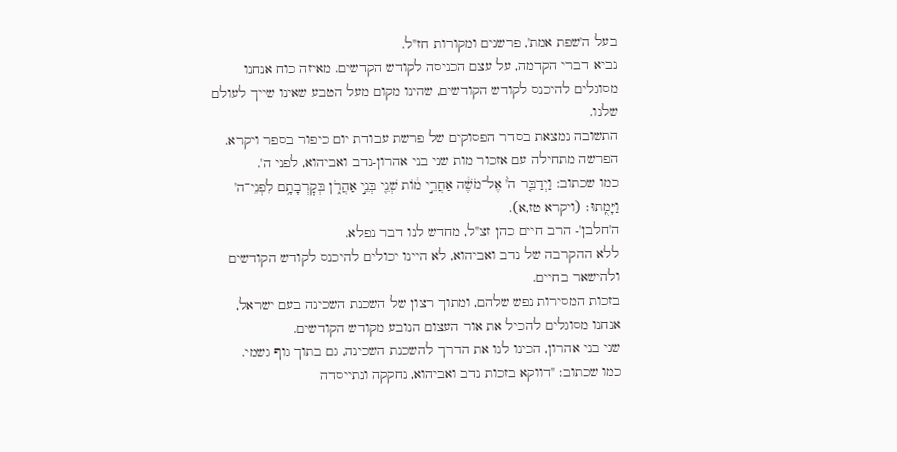בעל ה'שפת אמת', פרשנים ומקורות חז"ל.
נביא דברי הקדמה, על עצם הכניסה לקודש הקדשים. מאיזה כוח אנחנו מסוגלים להיכנס לקודש הקודשים, שהינו מקום מעל הטבע שאינו שייך לעולם שלנו.
התשובה נמצאת בסדר הפסוקים של פרשת עבודת יום כיפור בספר ויקרא.
הפרשה מתחילה עם אזכור מות שני בני אהרון-נדב ואביהוא, לפני ה'.
כמו שכתוב: וַיְדַבֵּ֤ר ה֙' אֶל־מֹשֶׁ֔ה אַחֲרֵ֣י מ֔וֹת שְׁנֵ֖י בְּנֵ֣י אַהֲרֹ֑ן בְּקׇרְבָתָ֥ם לִפְנֵי־ה' וַיָּמֻֽתוּ׃ (ויקרא טז,א).
ה'חלבן'- הרב חיים כהן זצ"ל, מחדש לנו דבר נפלא.
ללא ההקרבה של נדב ואביהוא, לא היינו יכולים להיכנס לקודש הקודשים ולהישאר בחיים.
בזכות המסירות נפש שלהם, ומתוך רצון של השכנת השכינה בעם ישראל, אנחנו מסוגלים להכיל את אור העצום הנובע מקודש הקודשים.
שני בני אהרון, הכינו לנו את הדרך להשכנת השכינה, גם בתוך גוף גשמי.
כמו שכתוב: "דווקא בזכות נדב ואביהוא, נחקקה ונתייסדה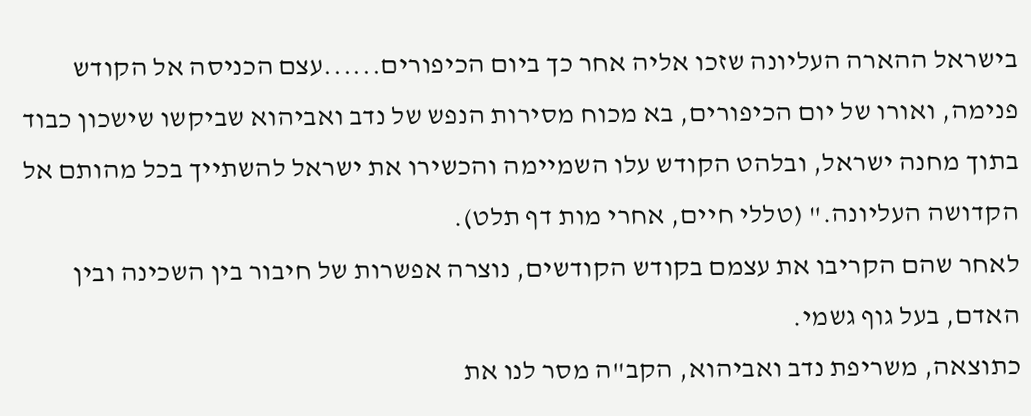בישראל ההארה העליונה שזכו אליה אחר כך ביום הכיפורים......עצם הכניסה אל הקודש פנימה, ואורו של יום הכיפורים, בא מכוח מסירות הנפש של נדב ואביהוא שביקשו שישכון כבוד בתוך מחנה ישראל, ובלהט הקודש עלו השמיימה והכשירו את ישראל להשתייך בכל מהותם אל הקדושה העליונה." (טללי חיים, אחרי מות דף תלט).
לאחר שהם הקריבו את עצמם בקודש הקודשים, נוצרה אפשרות של חיבור בין השכינה ובין האדם, בעל גוף גשמי.
כתוצאה, משריפת נדב ואביהוא, הקב"ה מסר לנו את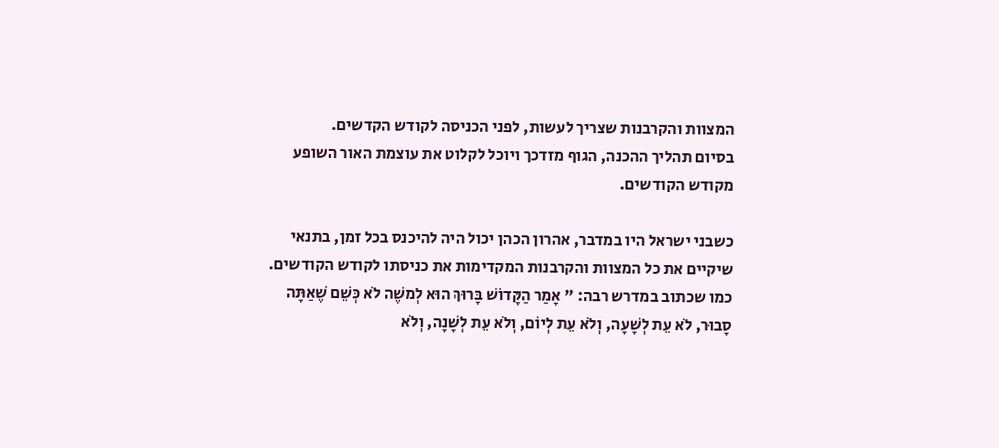המצוות והקרבנות שצריך לעשות, לפני הכניסה לקודש הקדשים.
בסיום תהליך ההכנה, הגוף מזדכך ויוכל לקלוט את עוצמת האור השופע מקודש הקודשים.

כשבני ישראל היו במדבר, אהרון הכהן יכול היה להיכנס בכל זמן, בתנאי שיקיים את כל המצוות והקרבנות המקדימות את כניסתו לקודש הקודשים.
כמו שכתוב במדרש רבה: " אָמַר הַקָּדוֹשׁ בָּרוּךְ הוּא לְמשֶׁה לֹא כְּשֵׁם שֶׁאַתָּה סָבוּר, לֹא עֵת לְשָׁעָה, וְלֹא עֵת לְיוֹם, וְלֹא עֵת לְשָׁנָה, וְלֹא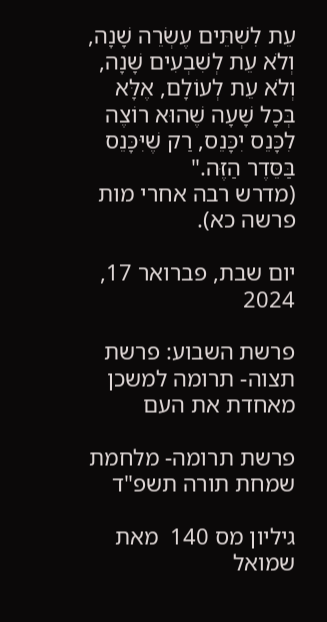עֵת לִשְׁתֵּים עֶשְׂרֵה שָׁנָה, וְלֹא עֵת לְשִׁבְעִים שָׁנָה, וְלֹא עֵת לְעוֹלָם, אֶלָּא בְּכָל שָׁעָה שֶׁהוּא רוֹצֶה לִכָּנֵס יִכָּנֵס, רַק שֶׁיִּכָּנֵס בַּסֵּדֶר הַזֶּה."
(מדרש רבה אחרי מות פרשה כא).

יום שבת, פברואר 17, 2024

פרשת השבוע: פרשת תצוה- תרומה למשכן מאחדת את העם

פרשת תרומה- מלחמת שמחת תורה תשפ"ד

גיליון מס 140  מאת שמואל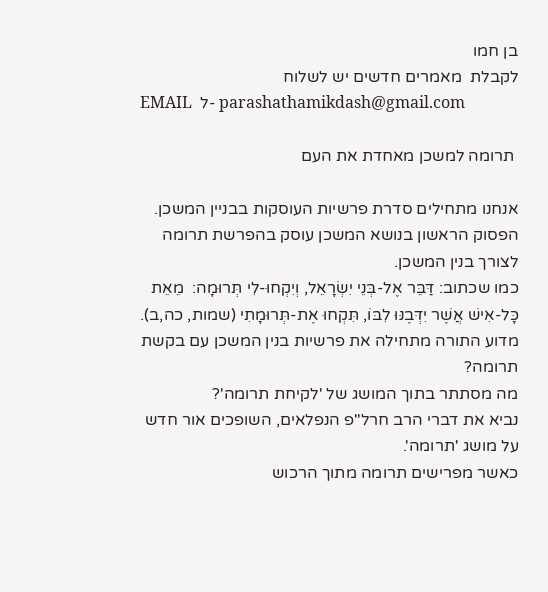בן חמו
לקבלת  מאמרים חדשים יש לשלוח
EMAIL  ל- parashathamikdash@gmail.com

 תרומה למשכן מאחדת את העם

אנחנו מתחילים סדרת פרשיות העוסקות בבניין המשכן. הפסוק הראשון בנושא המשכן עוסק בהפרשת תרומה לצורך בנין המשכן.
כמו שכתוב: דַּבֵּר אֶל-בְּנֵי יִשְׂרָאֵל, וְיִקְחוּ-לִי תְּרוּמָה:  מֵאֵת כָּל-אִישׁ אֲשֶׁר יִדְּבֶנּוּ לִבּוֹ, תִּקְחוּ אֶת-תְּרוּמָתִי (שמות, כה,ב).
מדוע התורה מתחילה את פרשיות בנין המשכן עם בקשת תרומה?
מה מסתתר בתוך המושג של 'לקיחת תרומה'?
נביא את דברי הרב חרל"פ הנפלאים, השופכים אור חדש על מושג 'תרומה'.
כאשר מפרישים תרומה מתוך הרכוש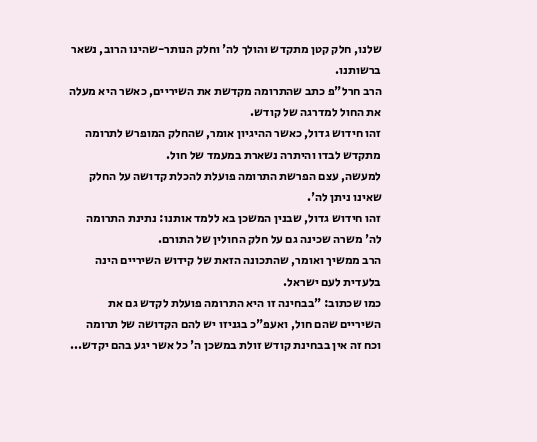שלנו, חלק קטן מתקדש והולך לה' וחלק הנותר-שהינו הרוב, נשאר ברשותנו.
הרב חרל"פ כתב שהתרומה מקדשת את השיריים, כאשר היא מעלה את החול למדרגה של קודש.
זהו חידוש גדול, כאשר ההיגיון אומר, שהחלק המופרש לתרומה מתקדש לבדו והיתרה נשארת במעמד של חול.
למעשה, עצם הפרשת התרומה פועלת להכלת קדושה על החלק שאינו ניתן לה'.
זהו חידוש גדול, שבנין המשכן בא ללמד אותנו: נתינת התרומה לה' משרה שכינה גם על חלק החולין של התורם.
הרב ממשיך ואומר, שהתכונה הזאת של קידוש השיריים הינה בלעדית לעם ישראל.
כמו שכתוב: "בבחינה זו היא התרומה פועלת לקדש גם את השיריים שהם חול, ואעפ"כ בגניזו יש להם הקדושה של תרומה וכח זה אין בבחינת קודש זולת במשכן ה' כל אשר יגע בהם יקדש...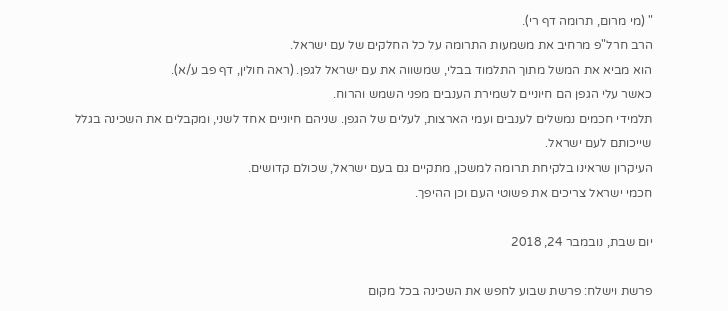" (מי מרום, תרומה דף רי).
הרב חרל"פ מרחיב את משמעות התרומה על כל החלקים של עם ישראל.
הוא מביא את המשל מתוך התלמוד בבלי, שמשווה את עם ישראל לגפן. (ראה חולין, דף פב ע/א).
כאשר עלי הגפן הם חיוניים לשמירת הענבים מפני השמש והרוח.
תלמידי חכמים נמשלים לענבים ועמי הארצות, לעלים של הגפן. שניהם חיוניים אחד לשני, ומקבלים את השכינה בגלל שייכותם לעם ישראל.
העיקרון שראינו בלקיחת תרומה למשכן, מתקיים גם בעם ישראל, שכולם קדושים.
חכמי ישראל צריכים את פשוטי העם וכן ההיפך.

יום שבת, נובמבר 24, 2018

פרשת וישלח: פרשת שבוע לחפש את השכינה בכל מקום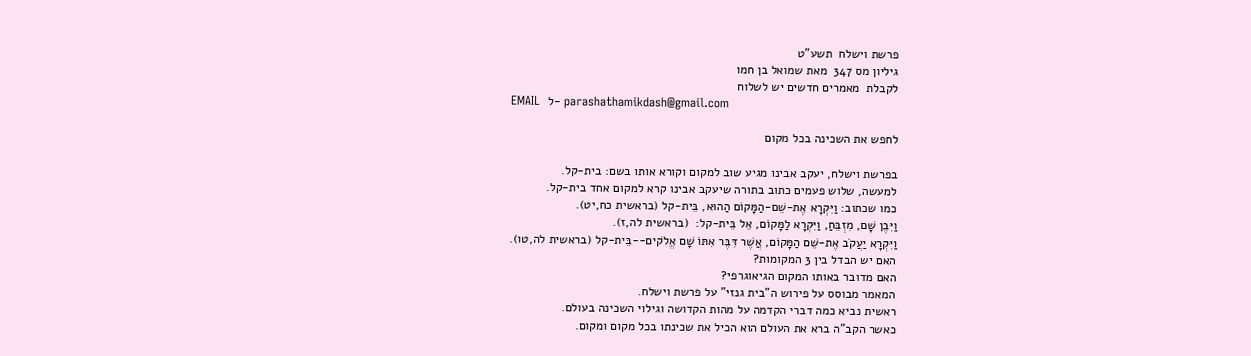פרשת וישלח  תשע"ט
גיליון מס 347  מאת שמואל בן חמו
לקבלת  מאמרים חדשים יש לשלוח
EMAIL  ל- parashathamikdash@gmail.com

לחפש את השכינה בכל מקום

בפרשת וישלח, יעקב אבינו מגיע שוב למקום וקורא אותו בשם: בית-קל.
למעשה, שלוש פעמים כתוב בתורה שיעקב אבינו קרא למקום אחד בית-קל.
כמו שכתוב: וַיִּקְרָא אֶת-שֵׁם-הַמָּקוֹם הַהוּא, בֵּית-קל (בראשית כח,יט).
וַיִּבֶן שָׁם, מִזְבֵּחַ, וַיִּקְרָא לַמָּקוֹם, אֵל בֵּית-קל:  (בראשית לה,ז).
וַיִּקְרָא יַעֲקֹב אֶת-שֵׁם הַמָּקוֹם, אֲשֶׁר דִּבֶּר אִתּוֹ שָׁם אֱלֹקים--בֵּית-קל (בראשית לה,טו).
האם יש הבדל בין 3 המקומות?
האם מדובר באותו המקום הגיאוגרפי?
המאמר מבוסס על פירוש ה"בית גנזי" על פרשת וישלח.
ראשית נביא כמה דברי הקדמה על מהות הקדושה וגילוי השכינה בעולם.
כאשר הקב"ה ברא את העולם הוא הכיל את שכינתו בכל מקום ומקום.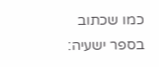כמו שכתוב בספר ישעיה: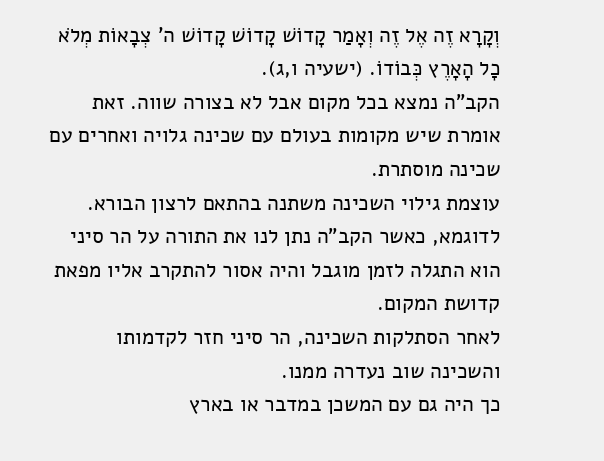וְקָרָא זֶה אֶל זֶה וְאָמַר קָדוֹשׁ קָדוֹשׁ קָדוֹשׁ ה' צְבָאוֹת מְלֹא כָל הָאָרֶץ כְּבוֹדוֹ. (ישעיה ו,ג).
הקב"ה נמצא בכל מקום אבל לא בצורה שווה. זאת אומרת שיש מקומות בעולם עם שכינה גלויה ואחרים עם שכינה מוסתרת.
עוצמת גילוי השכינה משתנה בהתאם לרצון הבורא.
לדוגמא, כאשר הקב"ה נתן לנו את התורה על הר סיני הוא התגלה לזמן מוגבל והיה אסור להתקרב אליו מפאת קדושת המקום.
לאחר הסתלקות השכינה, הר סיני חזר לקדמותו והשכינה שוב נעדרה ממנו.
כך היה גם עם המשכן במדבר או בארץ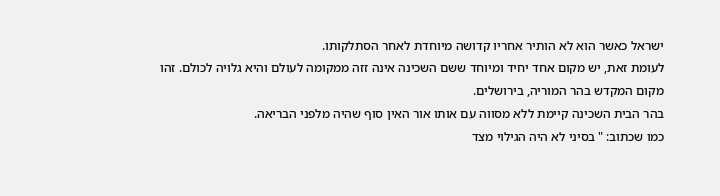ישראל כאשר הוא לא הותיר אחריו קדושה מיוחדת לאחר הסתלקותו.
לעומת זאת, יש מקום אחד יחיד ומיוחד ששם השכינה אינה זזה ממקומה לעולם והיא גלויה לכולם. זהו מקום המקדש בהר המוריה, בירושלים.
בהר הבית השכינה קיימת ללא מסווה עם אותו אור האין סוף שהיה מלפני הבריאה.
כמו שכתוב: " בסיני לא היה הגילוי מצד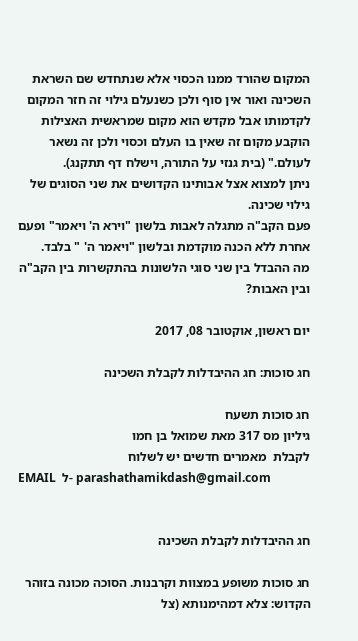המקום שהורד ממנו הכסוי אלא שנתחדש שם השראת השכינה ואור אין סוף ולכן כשנעלם גילוי זה חזר המקום לקדמותו אבל מקדש הוא מקום שמראשית האצילות הוקבע מקום זה שאין בו העלם וכסוי ולכן זה נשאר לעולם." (בית גנזי על התורה, וישלח דף תתקנג).
ניתן למצוא אצל אבותינו הקדושים את שני הסוגים של גילוי שכינה.
פעם הקב"ה מתגלה לאבות בלשון "וירא ה' ויאמר" ופעם אחרת ללא הכנה מוקדמת ובלשון "ויאמר ה' " בלבד.
מה ההבדל בין שני סוגי הלשונות בהתקשרות בין הקב"ה ובין האבות?

יום ראשון, אוקטובר 08, 2017

חג סוכות: חג ההיבדלות לקבלת השכינה

חג סוכות תשעח
גיליון מס 317 מאת שמואל בן חמו
לקבלת  מאמרים חדשים יש לשלוח
EMAIL  ל- parashathamikdash@gmail.com


חג ההיבדלות לקבלת השכינה

חג סוכות משופע במצוות וקרבנות. הסוכה מכונה בזוהר הקדוש: צלא דמהימנותא (צל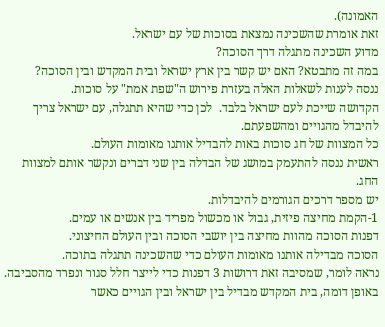האמונה).
זאת אומרת שהשכינה נמצאת בסוכות של עם ישראל.
מדוע השכינה מתגלה דרך הסוכה?
במה זה מתבטא? האם יש קשר בין ארץ ישראל ובית המקדש ובין הסוכה?
ננסה לענות לשאלות האלה בעזרת פירוש ה"שפת אמת" על סוכות.
הקדושה שייכת לעם ישראל בלבד.  לכן כדי שהיא תתגלה, עם ישראל צריך להיבדל מהגויים ומהשפעתם.
כל המצוות של חג סוכות באות להבדיל אותנו מאומות העולם.
ראשית ננסה להתעמק במושג של הבדלה בין שני דברים ונקשר אותם למצוות החג.
יש מספר דרכים הגורמים להיבדלות.
1-הקמת מחיצה פיזית, גבול או מכשול מפריד בין אנשים או עמים.
דפנות הסוכה מהוות מחיצה בין יושבי הסוכה ובין העולם החיצוני.
הסוכה מבדילה אותנו מאומות העולם כדי שהשכינה תתגלה בתוכה.
נראה לומר, שמסיבה זאת דרושות 3 דפנות כדי לייצר חלל סגור ונפרד מהסביבה.
באופן דומה, בית המקדש מבדיל בין ישראל ובין הגויים כאשר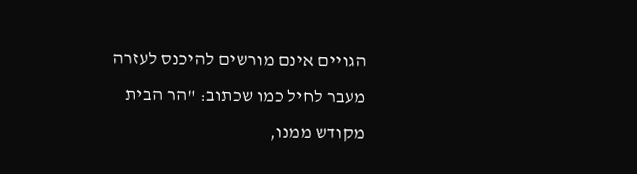הגויים אינם מורשים להיכנס לעזרה מעבר לחיל כמו שכתוב: "הר הבית מקודש ממנו,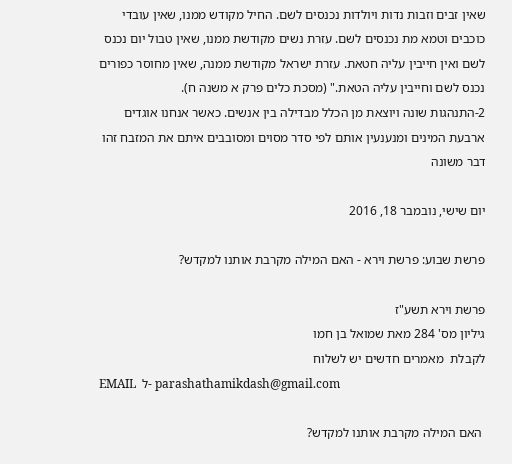שאין זבים וזבות נדות ויולדות נכנסים לשם. החיל מקודש ממנו, שאין עובדי כוכבים וטמא מת נכנסים לשם. עזרת נשים מקודשת ממנו, שאין טבול יום נכנס לשם ואין חייבין עליה חטאת. עזרת ישראל מקודשת ממנה, שאין מחוסר כפורים נכנס לשם וחייבין עליה הטאת." (מסכת כלים פרק א משנה ח).
2-התנהגות שונה ויוצאת מן הכלל מבדילה בין אנשים. כאשר אנחנו אוגדים ארבעת המינים ומנענעין אותם לפי סדר מסוים ומסובבים איתם את המזבח זהו דבר משונה

יום שישי, נובמבר 18, 2016

פרשת שבוע: פרשת וירא - האם המילה מקרבת אותנו למקדש?

פרשת וירא תשע"ז
גיליון מס' 284 מאת שמואל בן חמו
לקבלת  מאמרים חדשים יש לשלוח
EMAIL  ל- parashathamikdash@gmail.com

 האם המילה מקרבת אותנו למקדש?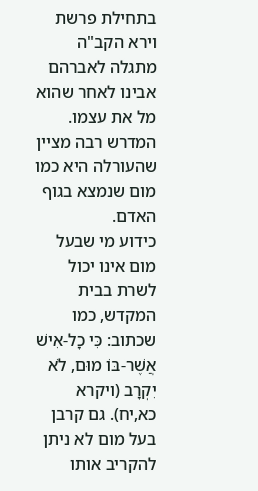בתחילת פרשת וירא הקב"ה מתגלה לאברהם אבינו לאחר שהוא מל את עצמו. המדרש רבה מציין שהעורלה היא כמו מום שנמצא בגוף האדם.
כידוע מי שבעל מום אינו יכול לשרת בבית המקדש, כמו שכתוב: כִּי כָל-אִישׁ אֲשֶׁר-בּוֹ מוּם, לֹא יִקְרָב (ויקרא כא,יח). גם קרבן בעל מום לא ניתן להקריב אותו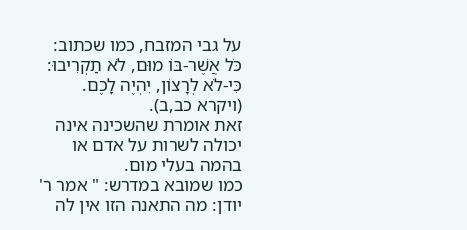על גבי המזבח, כמו שכתוב: כֹּל אֲשֶׁר-בּוֹ מוּם, לֹא תַקְרִיבוּ:  כִּי-לֹא לְרָצוֹן, יִהְיֶה לָכֶם. (ויקרא כב,ב).
זאת אומרת שהשכינה אינה יכולה לשרות על אדם או בהמה בעלי מום.
כמו שמובא במדרש: " אמר ר' יודן: מה התאנה הזו אין לה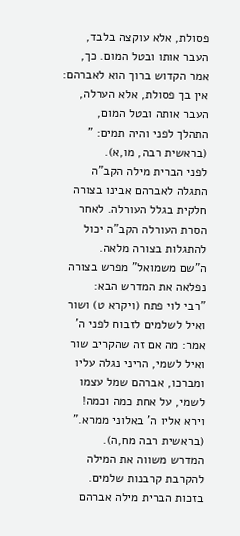פסולת, אלא עוקצה בלבד, העבר אותו ובטל המום. כך, אמר הקדוש ברוך הוא לאברהם: אין בך פסולת, אלא הערלה, העבר אותה ובטל המום, התהלך לפני והיה תמים: " (בראשית רבה, מו,א).
לפני הברית מילה הקב"ה התגלה לאברהם אבינו בצורה חלקית בגלל העורלה. לאחר הסרת העורלה הקב"ה יכול להתגלות בצורה מלאה.
ה"שם משמואל" מפרש בצורה נפלאה את המדרש הבא:
"רבי לוי פתח (ויקרא ט) ושור ואיל לשלמים לזבוח לפני ה'  אמר: מה אם זה שהקריב שור ואיל לשמי, הריני נגלה עליו ומברכו, אברהם שמל עצמו לשמי, על אחת כמה וכמה!  וירא אליו ה' באלוני ממרא." (בראשית רבה מח,ה).
המדרש משווה את המילה להקרבת קרבנות שלמים.
בזכות הברית מילה אברהם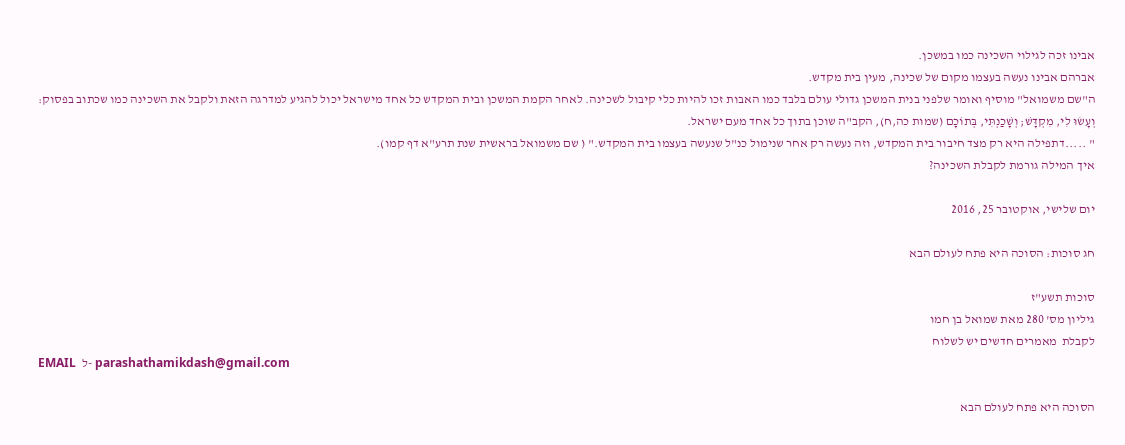אבינו זכה לגילוי השכינה כמו במשכן.
אברהם אבינו נעשה בעצמו מקום של שכינה, מעין בית מקדש.
ה"שם משמואל" מוסיף ואומר שלפני בנית המשכן גדולי עולם בלבד כמו האבות זכו להיות כלי קיבול לשכינה. לאחר הקמת המשכן ובית המקדש כל אחד מישראל יכול להגיע למדרגה הזאת ולקבל את השכינה כמו שכתוב בפסוק: וְעָשׂוּ לִי, מִקְדָּשׁ; וְשָׁכַנְתִּי, בְּתוֹכָם (שמות כה,ח), הקב"ה שוכן בתוך כל אחד מעם ישראל.
" .....דתפילה היא רק מצד חיבור בית המקדש, וזה נעשה רק אחר שנימול כנ"ל שנעשה בעצמו בית המקדש." ( שם משמואל בראשית שנת תרע"א דף קמו).
איך המילה גורמת לקבלת השכינה?

יום שלישי, אוקטובר 25, 2016

חג סוכות: הסוכה היא פתח לעולם הבא

סוכות תשע"ז
גיליון מס' 280 מאת שמואל בן חמו
לקבלת  מאמרים חדשים יש לשלוח
EMAIL  ל- parashathamikdash@gmail.com

הסוכה היא פתח לעולם הבא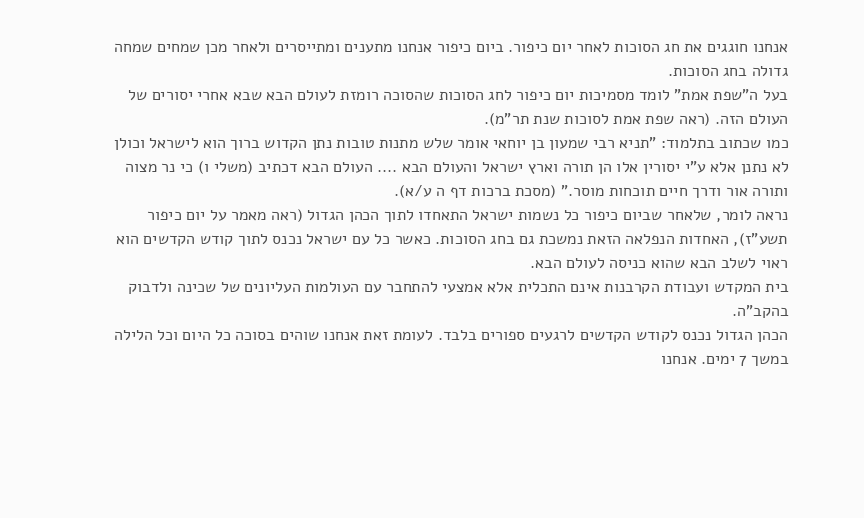אנחנו חוגגים את חג הסוכות לאחר יום כיפור. ביום כיפור אנחנו מתענים ומתייסרים ולאחר מכן שמחים שמחה גדולה בחג הסוכות.
בעל ה"שפת אמת" לומד מסמיכות יום כיפור לחג הסוכות שהסוכה רומזת לעולם הבא שבא אחרי יסורים של העולם הזה. (ראה שפת אמת לסוכות שנת תר"מ).
כמו שכתוב בתלמוד: "תניא רבי שמעון בן יוחאי אומר שלש מתנות טובות נתן הקדוש ברוך הוא לישראל וכולן לא נתנן אלא ע"י יסורין אלו הן תורה וארץ ישראל והעולם הבא .... העולם הבא דכתיב (משלי ו) כי נר מצוה ותורה אור ודרך חיים תוכחות מוסר." (מסכת ברכות דף ה ע/א).
נראה לומר, שלאחר שביום כיפור כל נשמות ישראל התאחדו לתוך הכהן הגדול (ראה מאמר על יום כיפור תשע"ז), האחדות הנפלאה הזאת נמשכת גם בחג הסוכות. כאשר כל עם ישראל נכנס לתוך קודש הקדשים הוא ראוי לשלב הבא שהוא כניסה לעולם הבא.
בית המקדש ועבודת הקרבנות אינם התכלית אלא אמצעי להתחבר עם העולמות העליונים של שכינה ולדבוק בהקב"ה.
הכהן הגדול נכנס לקודש הקדשים לרגעים ספורים בלבד. לעומת זאת אנחנו שוהים בסוכה כל היום וכל הלילה במשך 7 ימים. אנחנו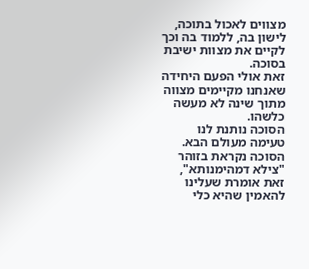מצווים לאכול בתוכה, לישון בה, ללמוד בה וכך לקיים את מצוות ישיבת בסוכה.
זאת אולי הפעם היחידה שאנחנו מקיימים מצווה מתוך שינה לא מעשה כלשהו.
הסוכה נותנת לנו טעימה מעולם הבא.
הסוכה נקראת בזוהר "צילא דמהימנותא", זאת אומרת שעלינו להאמין שהיא כלי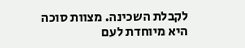לקבלת השכינה. מצוות סוכה היא מיוחדת לעם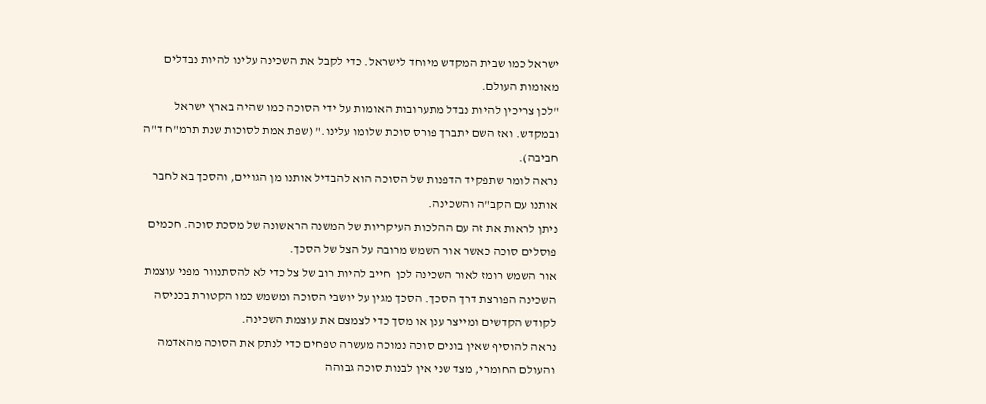ישראל כמו שבית המקדש מיוחד לישראל. כדי לקבל את השכינה עלינו להיות נבדלים מאומות העולם.
"לכן צריכין להיות נבדל מתערובות האומות על ידי הסוכה כמו שהיה בארץ ישראל ובמקדש. ואז השם יתברך פורס סוכת שלומו עלינו." (שפת אמת לסוכות שנת תרמ"ח ד"ה חביבה).
נראה לומר שתפקיד הדפנות של הסוכה הוא להבדיל אותנו מן הגויים, והסכך בא לחבר אותנו עם הקב"ה והשכינה.
ניתן לראות את זה עם ההלכות העיקריות של המשנה הראשונה של מסכת סוכה. חכמים פוסלים סוכה כאשר אור השמש מרובה על הצל של הסכך.
אור השמש רומז לאור השכינה לכן  חייב להיות רוב של צל כדי לא להסתנוור מפני עוצמת השכינה הפורצת דרך הסכך. הסכך מגין על יושבי הסוכה ומשמש כמו הקטורת בכניסה לקודש הקדשים ומייצר ענן או מסך כדי לצמצם את עוצמת השכינה.
נראה להוסיף שאין בונים סוכה נמוכה מעשרה טפחים כדי לנתק את הסוכה מהאדמה והעולם החומרי, מצד שני אין לבנות סוכה גבוהה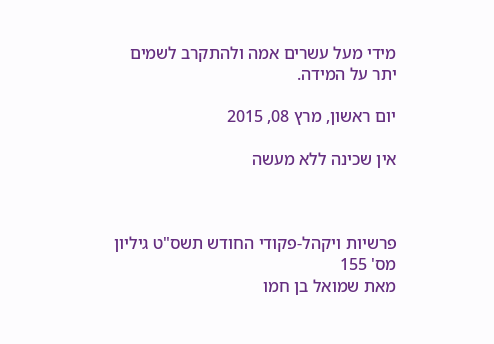מידי מעל עשרים אמה ולהתקרב לשמים יתר על המידה.

יום ראשון, מרץ 08, 2015

אין שכינה ללא מעשה



פרשיות ויקהל-פקודי החודש תשס"ט גיליון מס' 155
מאת שמואל בן חמו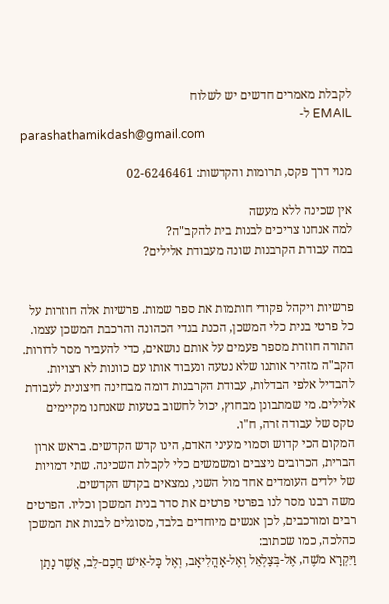לקבלת מאמרים חדשים יש לשלוח
EMAIL ל-
parashathamikdash@gmail.com

מנוי דרך פקס, תרומות והקדשות: 02-6246461

אין שכינה ללא מעשה
למה אנחנו צריכים לבנות בית להקב"ה?
במה עבודת הקרבנות שונה מעבודת אלילים?


פרשיות ויקהל פקודי חותמות את ספר שמות. פרשיות אלה חוזרות על כל פרטי בנית כלי המשכן, הכנת בגדי הכהונה והרכבת המשכן עצמו.
התורה חוזרת מספר פעמים על אותם נושאים, כדי להעביר מסר לדורות. הקב"ה מזהיר אותנו שלא נטעה ונעבוד אותו עם כוונות לא רצויות. להבדיל אלפי הבדלות, עבודת הקרבנות דומה מבחינה חיצונית לעבודת אלילים. מי שמתבונן מבחוץ, יכול לחשוב בטעות שאנחנו מקיימים טקס של עבודה זרה, ח"ו.
המקום הכי קדוש וסמוי מעיני האדם, הינו קדש הקדשים. בראש ארון הברית, הכרובים ניצבים ומשמשים כלי לקבלת השכינה. שתי דמויות של ילדים העומדים אחד מול השני, נמצאים בקדש הקדשים.
משה רבנו מסר לנו בפרטי פרטים את סדר בנית המשכן וכליו. הפרטים רבים ומורכבים, לכן אנשים מיוחדים בלבד, מסוגלים לבנות את המשכן כהלכה, כמו שכתוב:
וַיִּקְרָא מֹשֶׁה, אֶל-בְּצַלְאֵל וְאֶל-אָהֳלִיאָב, וְאֶל כָּל-אִישׁ חֲכַם-לֵב, אֲשֶׁר נָתַן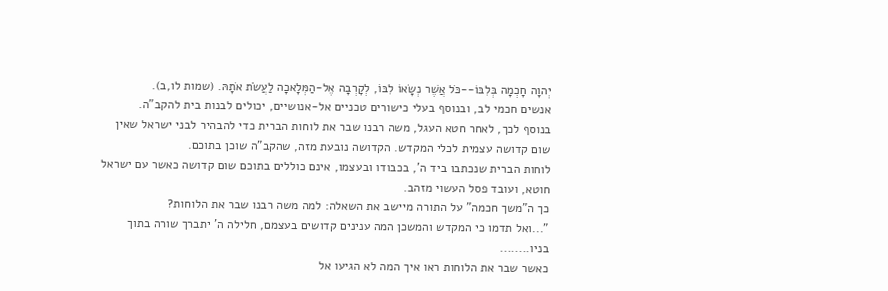יְהוָה חָכְמָה בְּלִבּוֹ--כֹּל אֲשֶׁר נְשָׂאוֹ לִבּוֹ, לְקָרְבָה אֶל-הַמְּלָאכָה לַעֲשֹׂת אֹתָהּ. (שמות לו,ב).
אנשים חכמי לב, ובנוסף בעלי כישורים טכניים אל-אנושיים, יכולים לבנות בית להקב"ה.
בנוסף לכך, לאחר חטא העגל, משה רבנו שבר את לוחות הברית כדי להבהיר לבני ישראל שאין שום קדושה עצמית לכלי המקדש. הקדושה נובעת מזה, שהקב"ה שוכן בתוכם.
לוחות הברית שנכתבו ביד ה', בכבודו ובעצמו, אינם כוללים בתוכם שום קדושה כאשר עם ישראל חוטא, ועובד פסל העשוי מזהב.
כך ה"משך חכמה" על התורה מיישב את השאלה: למה משה רבנו שבר את הלוחות?
"...ואל תדמו כי המקדש והמשכן המה ענינים קדושים בעצמם, חלילה ה' יתברך שורה בתוך בניו........
כאשר שבר את הלוחות ראו איך המה לא הגיעו אל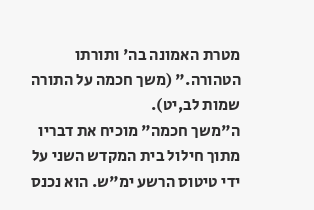מטרת האמונה בה' ותורתו הטהורה." (משך חכמה על התורה שמות לב,יט).
ה"משך חכמה" מוכיח את דבריו מתוך חילול בית המקדש השני על ידי טיטוס הרשע ימ"ש. הוא נכנס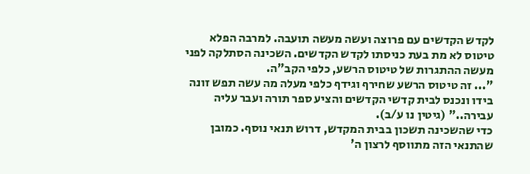לקדש הקדשים עם פרוצה ועשה מעשה תועבה. למרבה הפלא טיטוס לא מת בעת כניסתו לקדש הקדשים. השכינה הסתלקה לפני מעשה ההתגרות של טיטוס הרשע, כלפי הקב"ה.
"... זה טיטוס הרשע שחירף וגידף כלפי מעלה מה עשה תפש זונה בידו ונכנס לבית קדשי הקדשים והציע ספר תורה ועבר עליה עבירה.." (גיטין נו ע/ב).
כדי שהשכינה תשכון בבית המקדש, דרוש תנאי נוסף. כמובן שהתנאי הזה מתווסף לרצון ה'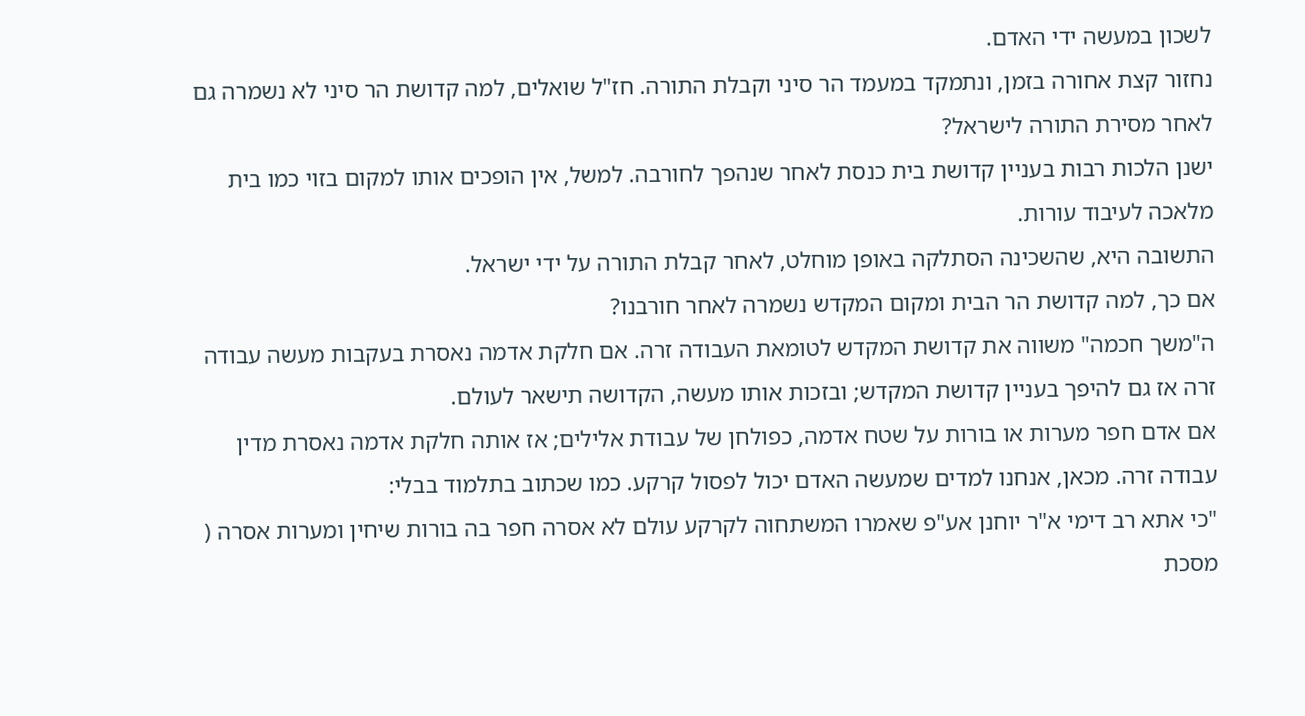לשכון במעשה ידי האדם.
נחזור קצת אחורה בזמן, ונתמקד במעמד הר סיני וקבלת התורה. חז"ל שואלים, למה קדושת הר סיני לא נשמרה גם לאחר מסירת התורה לישראל?
ישנן הלכות רבות בעניין קדושת בית כנסת לאחר שנהפך לחורבה. למשל, אין הופכים אותו למקום בזוי כמו בית מלאכה לעיבוד עורות.
התשובה היא, שהשכינה הסתלקה באופן מוחלט, לאחר קבלת התורה על ידי ישראל.
אם כך, למה קדושת הר הבית ומקום המקדש נשמרה לאחר חורבנו?
ה"משך חכמה" משווה את קדושת המקדש לטומאת העבודה זרה. אם חלקת אדמה נאסרת בעקבות מעשה עבודה זרה אז גם להיפך בעניין קדושת המקדש; ובזכות אותו מעשה, הקדושה תישאר לעולם.
אם אדם חפר מערות או בורות על שטח אדמה, כפולחן של עבודת אלילים; אז אותה חלקת אדמה נאסרת מדין עבודה זרה. מכאן, אנחנו למדים שמעשה האדם יכול לפסול קרקע. כמו שכתוב בתלמוד בבלי:
"כי אתא רב דימי א"ר יוחנן אע"פ שאמרו המשתחוה לקרקע עולם לא אסרה חפר בה בורות שיחין ומערות אסרה ( מסכת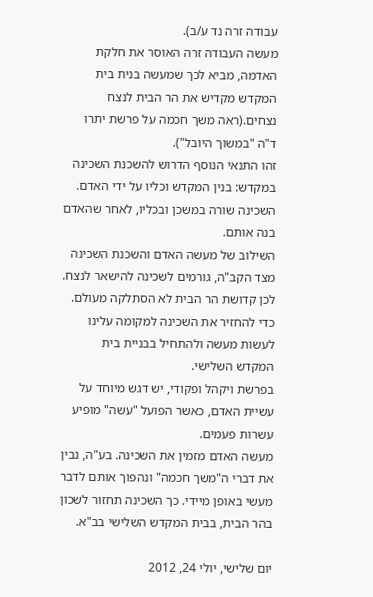עבודה זרה נד ע/ב).
מעשה העבודה זרה האוסר את חלקת האדמה, מביא לכך שמעשה בנית בית המקדש מקדיש את הר הבית לנצח נצחים.(ראה משך חכמה על פרשת יתרו ד"ה "במשוך היובל").
זהו התנאי הנוסף הדרוש להשכנת השכינה במקדש: בנין המקדש וכליו על ידי האדם. השכינה שורה במשכן ובכליו, לאחר שהאדם בנה אותם.
השילוב של מעשה האדם והשכנת השכינה מצד הקב"ה, גורמים לשכינה להישאר לנצח.
לכן קדושת הר הבית לא הסתלקה מעולם. כדי להחזיר את השכינה למקומה עלינו לעשות מעשה ולהתחיל בבניית בית המקדש השלישי.
בפרשת ויקהל ופקודי, יש דגש מיוחד על עשיית האדם, כאשר הפועל "עשה" מופיע עשרות פעמים.
מעשה האדם מזמין את השכינה. בע"ה, נבין את דברי ה"משך חכמה" ונהפוך אותם לדבר מעשי באופן מיידי. כך השכינה תחזור לשכון בהר הבית, בבית המקדש השלישי בב"א.

יום שלישי, יולי 24, 2012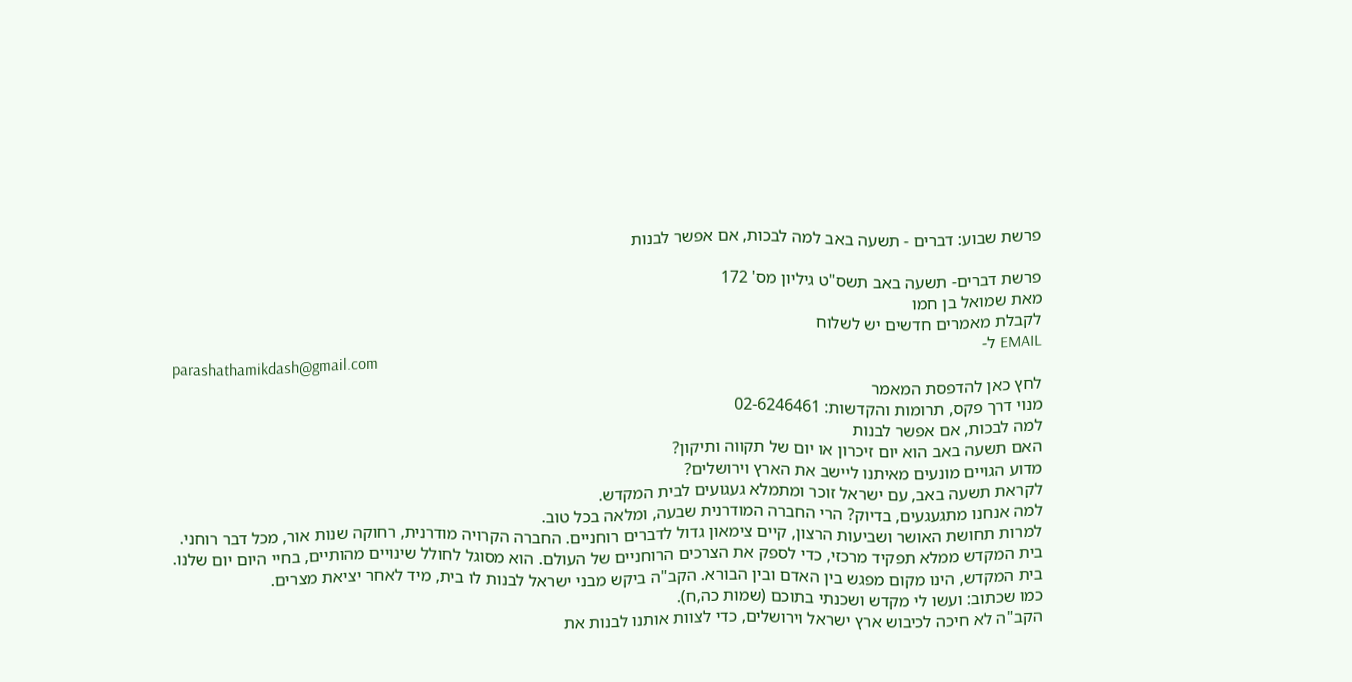פרשת שבוע: דברים - תשעה באב למה לבכות, אם אפשר לבנות

פרשת דברים- תשעה באב תשס"ט גיליון מס' 172
מאת שמואל בן חמו
לקבלת מאמרים חדשים יש לשלוח
EMAIL ל-
parashathamikdash@gmail.com
לחץ כאן להדפסת המאמר
מנוי דרך פקס, תרומות והקדשות: 02-6246461
למה לבכות, אם אפשר לבנות
האם תשעה באב הוא יום זיכרון או יום של תקווה ותיקון?
מדוע הגויים מונעים מאיתנו ליישב את הארץ וירושלים?
לקראת תשעה באב, עם ישראל זוכר ומתמלא געגועים לבית המקדש.
למה אנחנו מתגעגעים, בדיוק? הרי החברה המודרנית שבעה, ומלאה בכל טוב.
למרות תחושת האושר ושביעות הרצון, קיים צימאון גדול לדברים רוחניים. החברה הקרויה מודרנית, רחוקה שנות אור, מכל דבר רוחני.
בית המקדש ממלא תפקיד מרכזי, כדי לספק את הצרכים הרוחניים של העולם. הוא מסוגל לחולל שינויים מהותיים, בחיי היום יום שלנו.
בית המקדש, הינו מקום מפגש בין האדם ובין הבורא. הקב"ה ביקש מבני ישראל לבנות לו בית, מיד לאחר יציאת מצרים.
כמו שכתוב: ועשו לי מקדש ושכנתי בתוכם (שמות כה,ח).
הקב"ה לא חיכה לכיבוש ארץ ישראל וירושלים, כדי לצוות אותנו לבנות את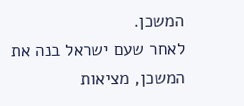המשכן.
לאחר שעם ישראל בנה את המשכן, מציאות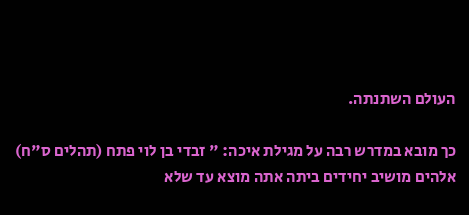העולם השתנתה.

כך מובא במדרש רבה על מגילת איכה: " זבדי בן לוי פתח (תהלים ס"ח) אלהים מושיב יחידים ביתה אתה מוצא עד שלא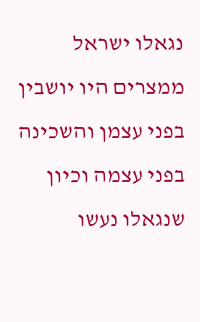נגאלו ישראל ממצרים היו יושבין בפני עצמן והשכינה בפני עצמה וכיון שנגאלו נעשו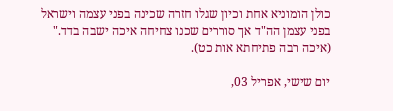כולן הומוניא אחת וכיון שגלו חזרה שכינה בפני עצמה וישראל בפני עצמן הה"ד אך סוררים שכנו צחיחה איכה ישבה בדד." (איכה רבה פתיחתא אות כט).

יום שישי, אפריל 03,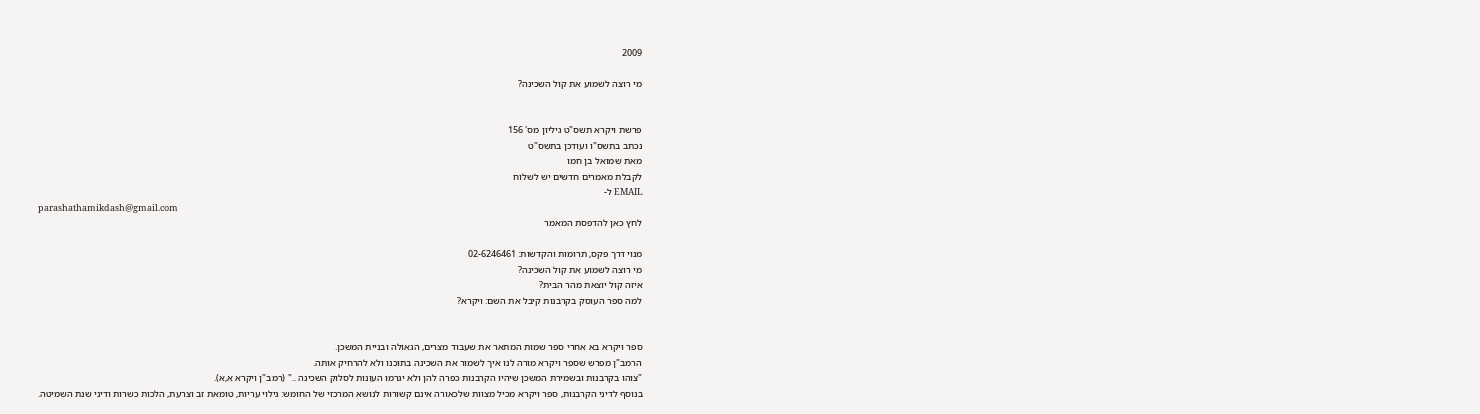2009

מי רוצה לשמוע את קול השכינה?


פרשת ויקרא תשס"ט גיליון מס' 156
נכתב בתשס"ו ועודכן בתשס"ט
מאת שמואל בן חמו
לקבלת מאמרים חדשים יש לשלוח
EMAIL ל-
parashathamikdash@gmail.com
לחץ כאן להדפסת המאמר

מנוי דרך פקס, תרומות והקדשות: 02-6246461
מי רוצה לשמוע את קול השכינה?
איזה קול יוצאת מהר הבית?
למה ספר העוסק בקרבנות קיבל את השם: ויקרא?


ספר ויקרא בא אחרי ספר שמות המתאר את שעבוד מצרים, הגאולה ובניית המשכן.
הרמב"ן מפרש שספר ויקרא מורה לנו איך לשמור את השכינה בתוכנו ולא להרחיק אותה.
"צוהו בקרבנות ובשמירת המשכן שיהיו הקרבנות כפרה להן ולא יגרמו העונות לסלוק השכינה .." (רמב"ן ויקרא א,א).
בנוסף לדיני הקרבנות, ספר ויקרא מכיל מצוות שלכאורה אינם קשורות לנושא המרכזי של החומש: גילוי עריות, טומאת זב וצרעת, הלכות כשרות ודיני שנת השמיטה.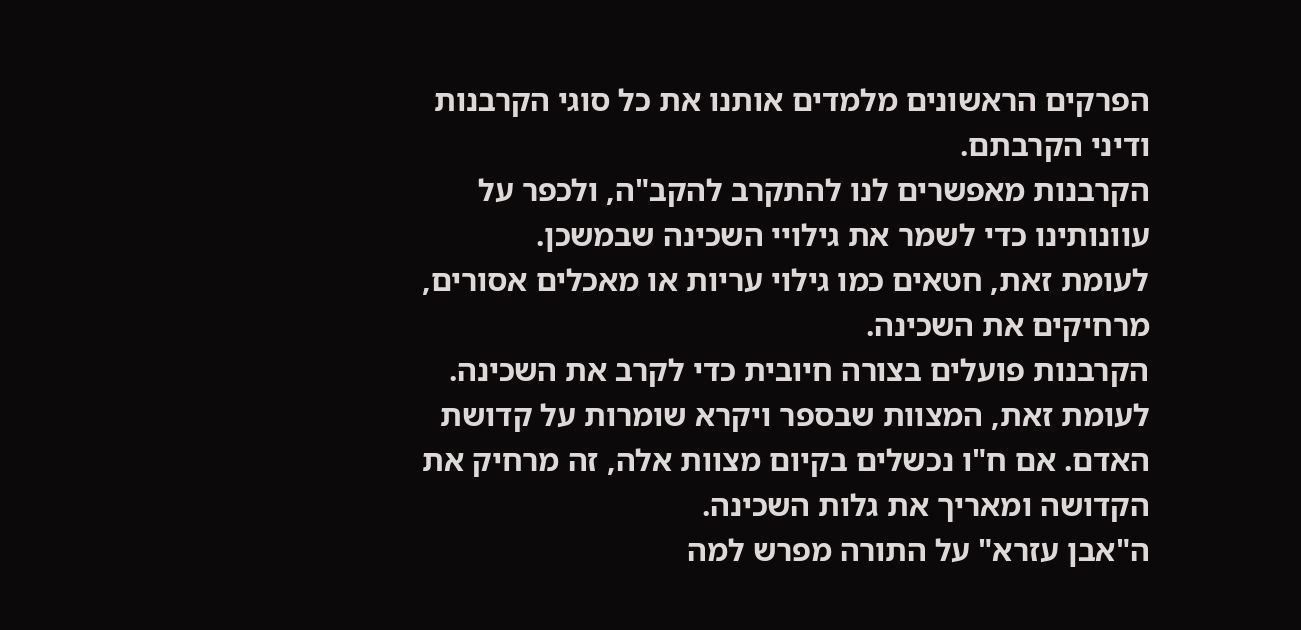הפרקים הראשונים מלמדים אותנו את כל סוגי הקרבנות ודיני הקרבתם.
הקרבנות מאפשרים לנו להתקרב להקב"ה, ולכפר על עוונותינו כדי לשמר את גילויי השכינה שבמשכן.
לעומת זאת, חטאים כמו גילוי עריות או מאכלים אסורים, מרחיקים את השכינה.
הקרבנות פועלים בצורה חיובית כדי לקרב את השכינה. לעומת זאת, המצוות שבספר ויקרא שומרות על קדושת האדם. אם ח"ו נכשלים בקיום מצוות אלה, זה מרחיק את הקדושה ומאריך את גלות השכינה.
ה"אבן עזרא" על התורה מפרש למה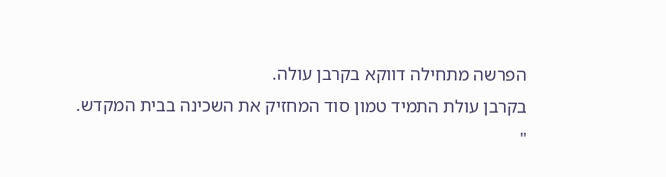הפרשה מתחילה דווקא בקרבן עולה.
בקרבן עולת התמיד טמון סוד המחזיק את השכינה בבית המקדש.
"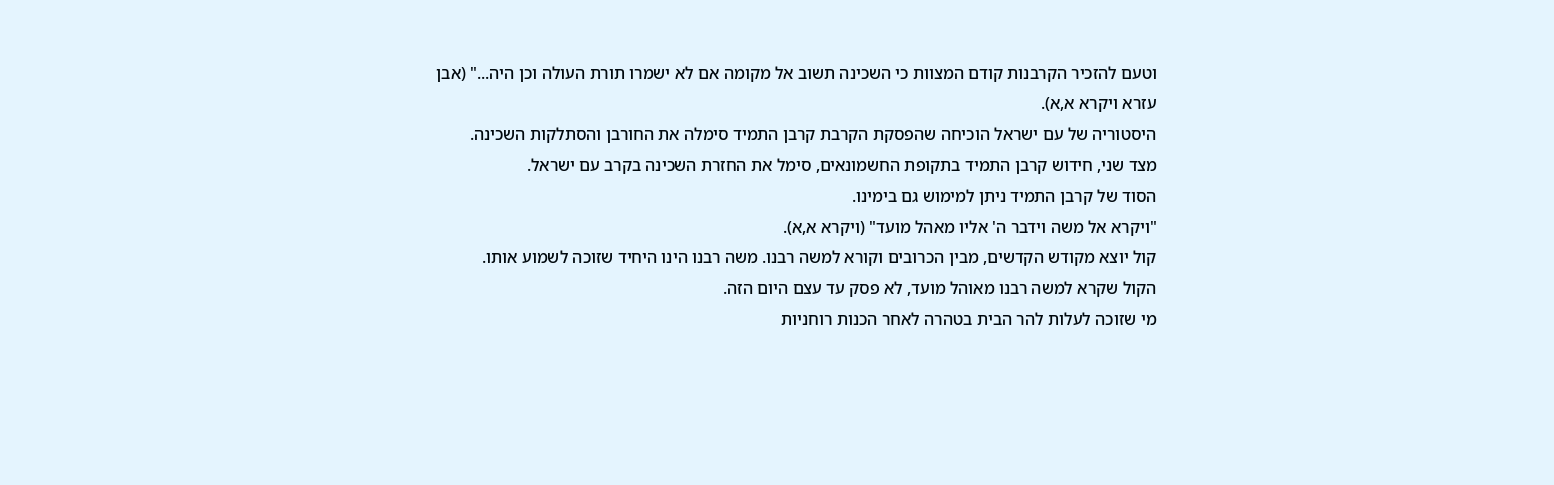וטעם להזכיר הקרבנות קודם המצוות כי השכינה תשוב אל מקומה אם לא ישמרו תורת העולה וכן היה..." (אבן עזרא ויקרא א,א).
היסטוריה של עם ישראל הוכיחה שהפסקת הקרבת קרבן התמיד סימלה את החורבן והסתלקות השכינה.
מצד שני, חידוש קרבן התמיד בתקופת החשמונאים, סימל את החזרת השכינה בקרב עם ישראל.
הסוד של קרבן התמיד ניתן למימוש גם בימינו.
"ויקרא אל משה וידבר ה' אליו מאהל מועד" (ויקרא א,א).
קול יוצא מקודש הקדשים, מבין הכרובים וקורא למשה רבנו. משה רבנו הינו היחיד שזוכה לשמוע אותו.
הקול שקרא למשה רבנו מאוהל מועד, לא פסק עד עצם היום הזה.
מי שזוכה לעלות להר הבית בטהרה לאחר הכנות רוחניות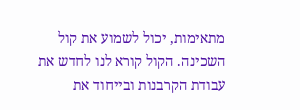מתאימות, יכול לשמוע את קול השכינה. הקול קורא לנו לחדש את עבודת הקרבנות ובייחוד את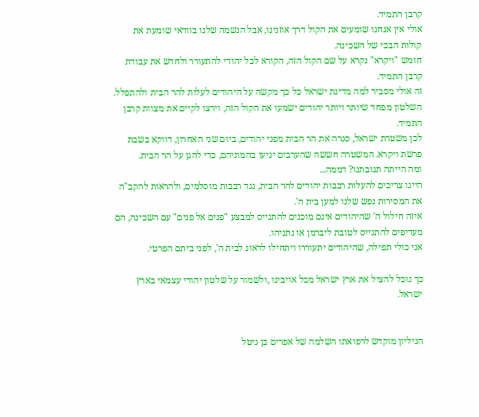קרבן התמיד.
אולי אין אנחנו שומעים את הקול דרך אוזנינו, אבל הנשמה שלנו בוודאי שומעת את קולות הבכי של השכינה.
חומש "ויקרא" נקרא על שם הקול הזה, הקורא לכל יהודי להתעורר ולחדש את עבודת קרבן התמיד.
זה אולי מסביר למה מדינת ישראל כל כך מקשה על היהודים לעלות להר הבית ולהתפלל.
השלטון מפחד שיותר ויותר יהודים ישמעו את הקול הזה, וירצו לקיים את מצוות קרבן התמיד.
לכן משטרת ישראל, סגרה את הר הבית מפני יהודים, ביום שני האחרון, דווקא בשבת פרשת ויקרא. המשטרה חששה שהערבים יגיעו בהמוניהם, כדי להגן על הר הבית.
ומה הייתה תגובתנו? דממה...
היינו צריכים להעלות רבבות יהודים להר הבית, נגד רבבות מוסלמים, ולהראות להקב"ה את המסירות נפש שלנו למען בית ה'.
איזה חילול ה' שהיהודים אינם מוכנים להתגייס למבצע "פנים אל פנים" עם השכינה, הם מעדיפים להתגייס לטובת ליברמן או נתניהו.
אני כולי תפילה, שהיהודים יתעוררו ויתחילו לדאוג לבית ה', לפני ביתם הפרטי.

כך נוכל להציל את ארץ ישראל מכל אויבינו ,ולשמור על שלטון יהודי עצמאי בארץ ישראל.


הגיליון מוקדש לרפואתו השלמה של אפרים בן גיטל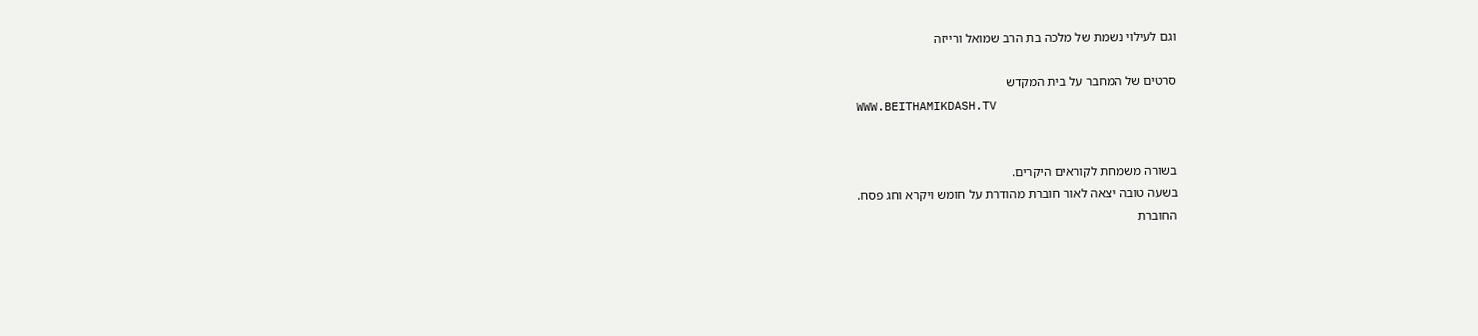וגם לעילוי נשמת של מלכה בת הרב שמואל ורייזה

סרטים של המחבר על בית המקדש
WWW.BEITHAMIKDASH.TV


בשורה משמחת לקוראים היקרים.
בשעה טובה יצאה לאור חוברת מהודרת על חומש ויקרא וחג פסח.
החוברת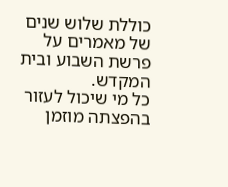כוללת שלוש שנים של מאמרים על פרשת השבוע ובית המקדש.
כל מי שיכול לעזור בהפצתה מוזמן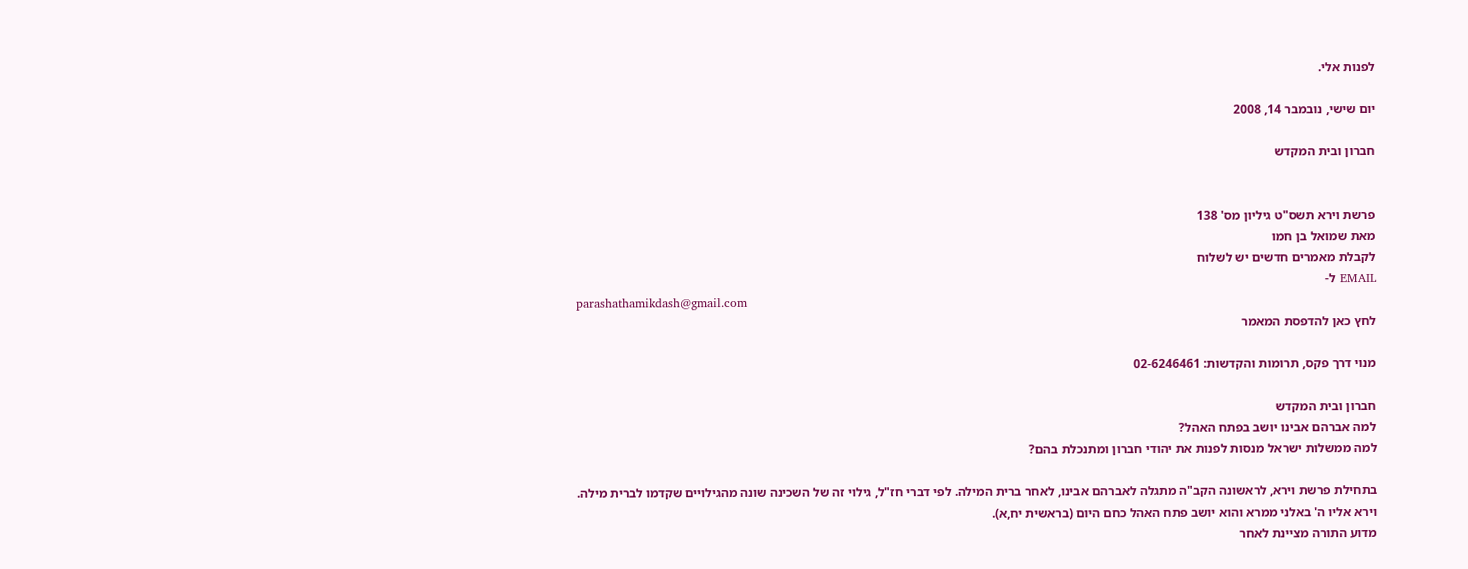לפנות אלי.

יום שישי, נובמבר 14, 2008

חברון ובית המקדש


פרשת וירא תשס"ט גיליון מס' 138
מאת שמואל בן חמו
לקבלת מאמרים חדשים יש לשלוח
EMAIL ל-
parashathamikdash@gmail.com
לחץ כאן להדפסת המאמר

מנוי דרך פקס, תרומות והקדשות: 02-6246461

חברון ובית המקדש
למה אברהם אבינו יושב בפתח האהל?
למה ממשלות ישראל מנסות לפנות את יהודי חברון ומתנכלת בהם?

בתחילת פרשת וירא, לראשונה הקב"ה מתגלה לאברהם אבינו, לאחר ברית המילה. לפי דברי חז"ל, גילוי זה של השכינה שונה מהגילויים שקדמו לברית מילה.
וירא אליו ה' באלני ממרא והוא יושב פתח האהל כחם היום (בראשית יח,א).
מדוע התורה מציינת לאחר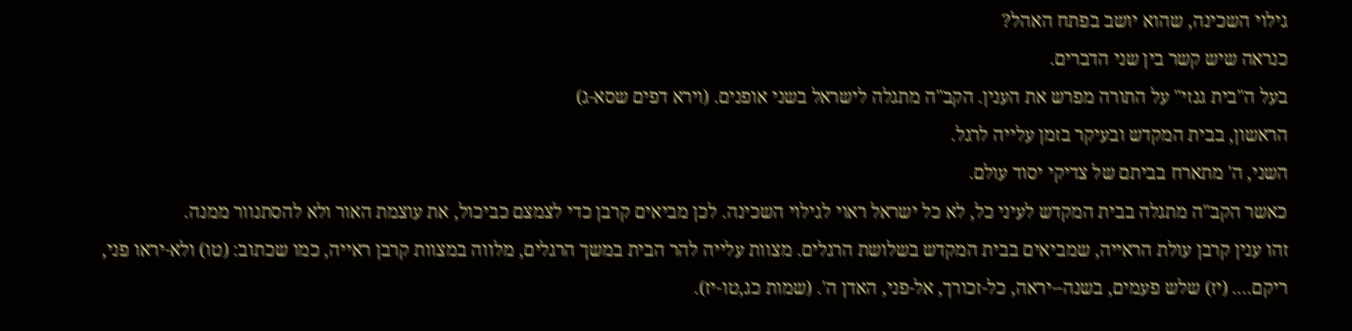גילוי השכינה, שהוא יושב בפתח האהל?
כנראה שיש קשר בין שני הדברים.
בעל ה"בית גנזי" על התורה מפרש את הענין. הקב"ה מתגלה לישראל בשני אופנים. (וירא דפים שסא-ג)
הראשון, בבית המקדש ובעיקר בזמן עלייה לרגל.
השני, ה' מתארח בביתם של צדיקי יסוד עולם.
כאשר הקב"ה מתגלה בבית המקדש לעיני כל, לא כל ישראל ראוי לגילוי השכינה. לכן מביאים קרבן כדי לצמצם כביכול, את עוצמת האור ולא להסתנוור ממנה.
זהו ענין קרבן עולת הראייה, שמביאים בבית המקדש בשלושת הרגלים. מצוות עלייה להר הבית במשך הרגלים, מלווה במצוות קרבן ראייה, כמו שכתוב: (טו) ולא-יראו פני, ריקם.... (יז) שלש פעמים, בשנה--יראה, כל-זכורך, אל-פני, האדן ה'. (שמות כג,טו-יז).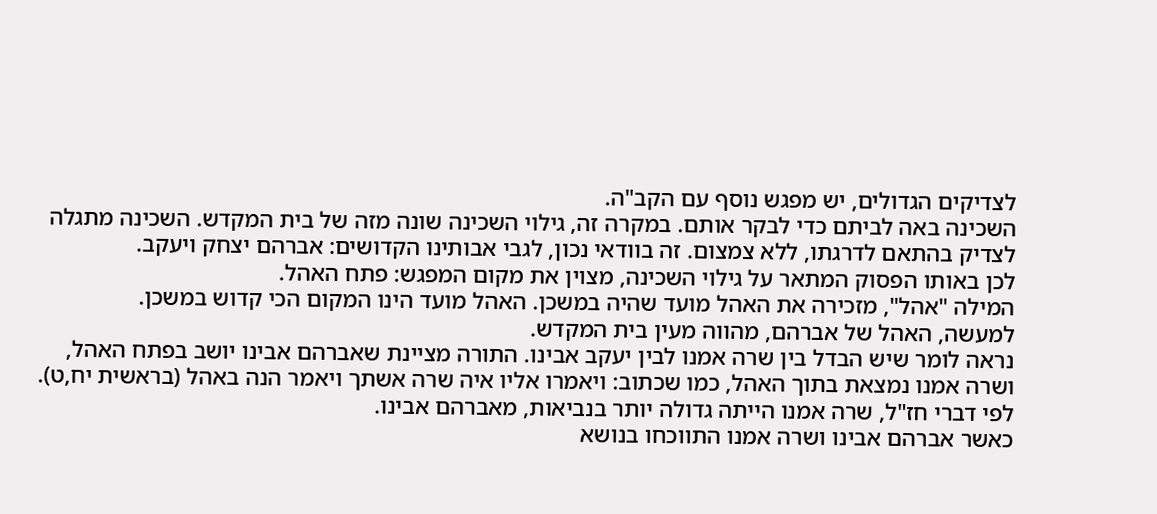לצדיקים הגדולים, יש מפגש נוסף עם הקב"ה.
השכינה באה לביתם כדי לבקר אותם. במקרה זה, גילוי השכינה שונה מזה של בית המקדש. השכינה מתגלה לצדיק בהתאם לדרגתו, ללא צמצום. זה בוודאי נכון, לגבי אבותינו הקדושים: אברהם יצחק ויעקב.
לכן באותו הפסוק המתאר על גילוי השכינה, מצוין את מקום המפגש: פתח האהל.
המילה "אהל", מזכירה את האהל מועד שהיה במשכן. האהל מועד הינו המקום הכי קדוש במשכן.
למעשה, האהל של אברהם, מהווה מעין בית המקדש.
נראה לומר שיש הבדל בין שרה אמנו לבין יעקב אבינו. התורה מציינת שאברהם אבינו יושב בפתח האהל, ושרה אמנו נמצאת בתוך האהל, כמו שכתוב: ויאמרו אליו איה שרה אשתך ויאמר הנה באהל (בראשית יח,ט).
לפי דברי חז"ל, שרה אמנו הייתה גדולה יותר בנביאות, מאברהם אבינו.
כאשר אברהם אבינו ושרה אמנו התווכחו בנושא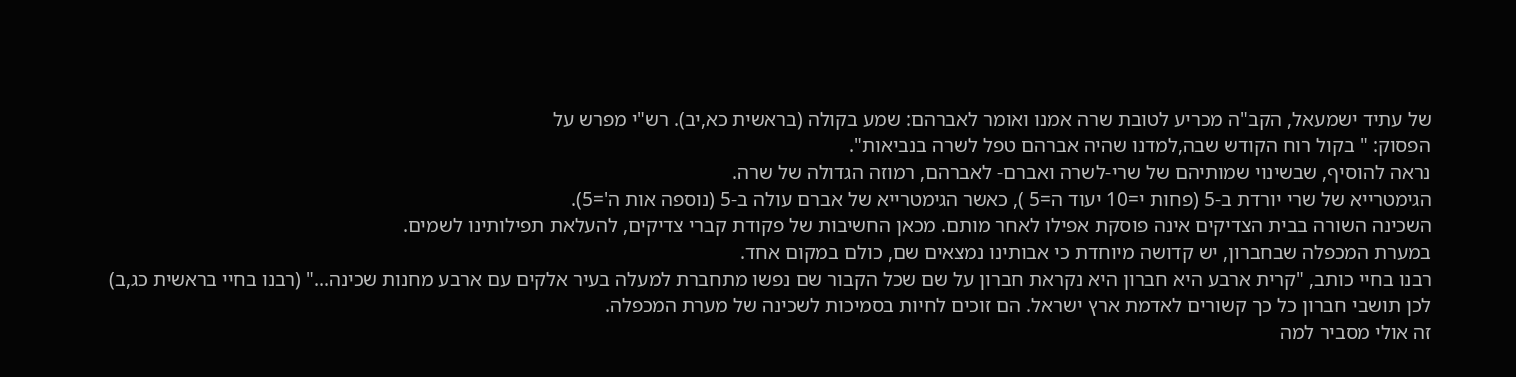של עתיד ישמעאל, הקב"ה מכריע לטובת שרה אמנו ואומר לאברהם: שמע בקולה (בראשית כא,יב). רש"י מפרש על
הפסוק: " בקול רוח הקודש שבה,למדנו שהיה אברהם טפל לשרה בנביאות".
נראה להוסיף, שבשינוי שמותיהם של שרי-לשרה ואברם- לאברהם, רמוזה הגדולה של שרה.
הגימטרייא של שרי יורדת ב-5 (פחות י=10 יעוד ה=5 ), כאשר הגימטרייא של אברם עולה ב-5 (נוספה אות ה'=5).
השכינה השורה בבית הצדיקים אינה פוסקת אפילו לאחר מותם. מכאן החשיבות של פקודת קברי צדיקים, להעלאת תפילותינו לשמים.
במערת המכפלה שבחברון, יש קדושה מיוחדת כי אבותינו נמצאים שם, כולם במקום אחד.
רבנו בחיי כותב, "קרית ארבע היא חברון היא נקראת חברון על שם שכל הקבור שם נפשו מתחברת למעלה בעיר אלקים עם ארבע מחנות שכינה..." (רבנו בחיי בראשית כג,ב)
לכן תושבי חברון כל כך קשורים לאדמת ארץ ישראל. הם זוכים לחיות בסמיכות לשכינה של מערת המכפלה.
זה אולי מסביר למה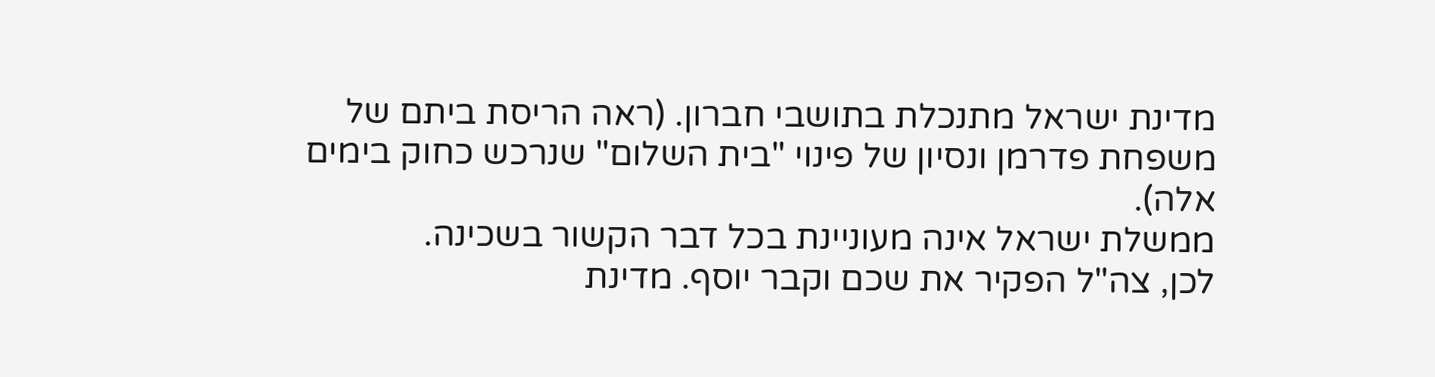מדינת ישראל מתנכלת בתושבי חברון. (ראה הריסת ביתם של משפחת פדרמן ונסיון של פינוי "בית השלום" שנרכש כחוק בימים אלה).
ממשלת ישראל אינה מעוניינת בכל דבר הקשור בשכינה.
לכן, צה"ל הפקיר את שכם וקבר יוסף. מדינת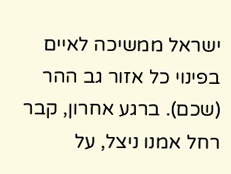ישראל ממשיכה לאיים בפינוי כל אזור גב ההר (שכם). ברגע אחרון, קבר רחל אמנו ניצל, על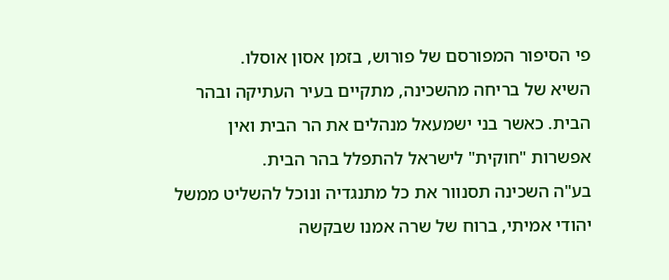פי הסיפור המפורסם של פורוש, בזמן אסון אוסלו.
השיא של בריחה מהשכינה, מתקיים בעיר העתיקה ובהר הבית. כאשר בני ישמעאל מנהלים את הר הבית ואין אפשרות "חוקית" לישראל להתפלל בהר הבית.
בע"ה השכינה תסנוור את כל מתנגדיה ונוכל להשליט ממשל יהודי אמיתי, ברוח של שרה אמנו שבקשה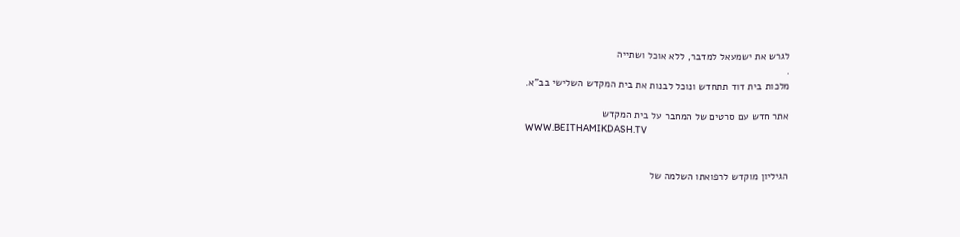לגרש את ישמעאל למדבר, ללא אוכל ושתייה
.
מלכות בית דוד תתחדש ונוכל לבנות את בית המקדש השלישי בב"א.

אתר חדש עם סרטים של המחבר על בית המקדש
WWW.BEITHAMIKDASH.TV


הגיליון מוקדש לרפואתו השלמה של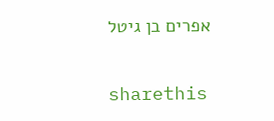אפרים בן גיטל

sharethis